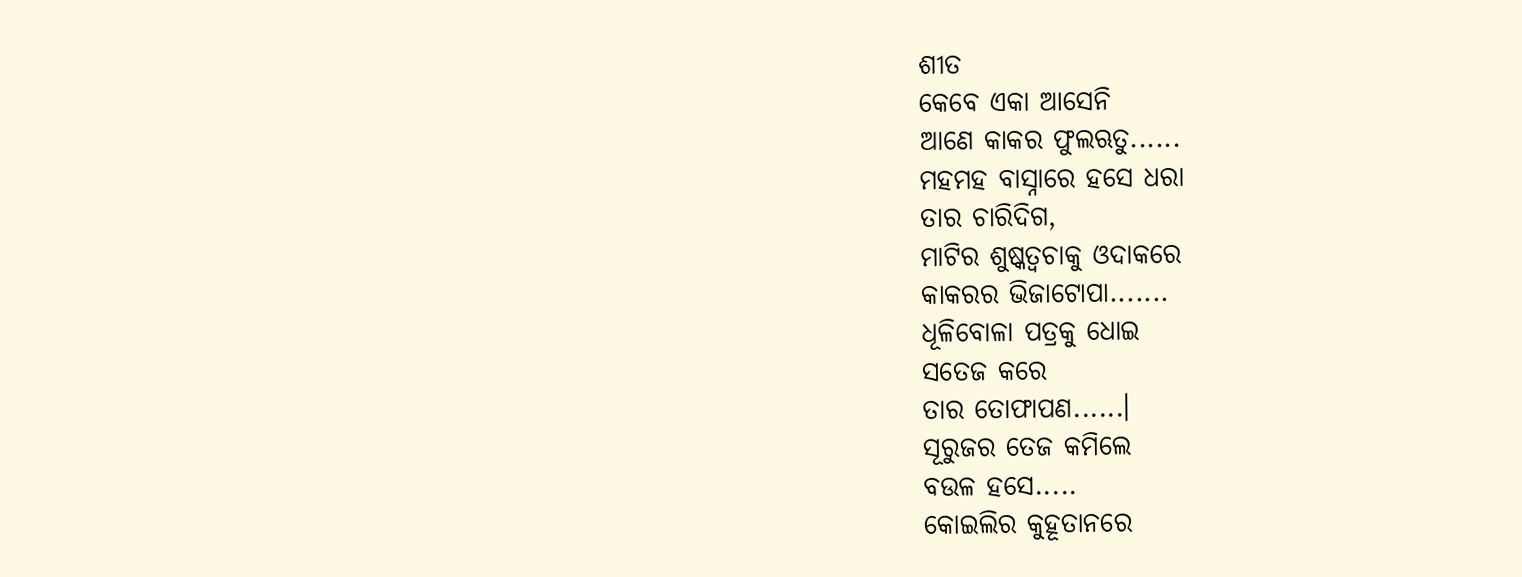ଶୀତ
କେବେ ଏକା ଆସେନି
ଆଣେ କାକର ଫୁଲଋତୁ......
ମହମହ ବାସ୍ନାରେ ହସେ ଧରା
ତାର ଚାରିଦିଗ,
ମାଟିର ଶୁଷ୍କତ୍ବଚାକୁ ଓଦାକରେ
କାକରର ଭିଜାଟୋପା.......
ଧୂଳିବୋଳା ପତ୍ରକୁ ଧୋଇ
ସତେଜ କରେ
ତାର ତୋଫାପଣ......।
ସୂରୁଜର ତେଜ କମିଲେ
ବଉଳ ହସେ.....
କୋଇଲିର କୁହୂତାନରେ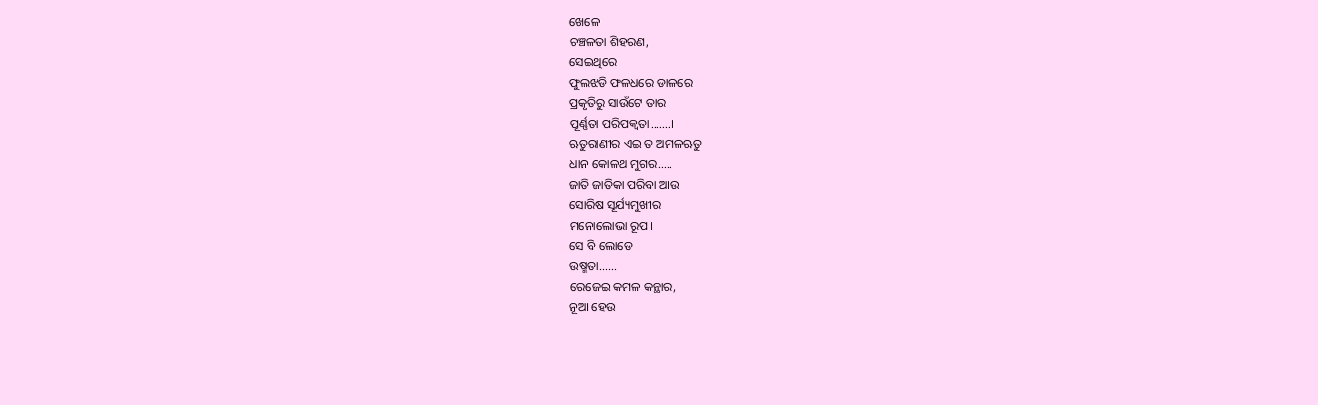ଖେଳେ
ଚଞ୍ଚଳତା ଶିହରଣ,
ସେଇଥିରେ
ଫୁଲଝଡି ଫଳଧରେ ଡାଳରେ
ପ୍ରକୃତିରୁ ସାଉଁଟେ ତାର
ପୂର୍ଣ୍ଣତା ପରିପକ୍ବତା.......।
ଋତୁରାଣୀର ଏଇ ତ ଅମଳଋତୁ
ଧାନ କୋଳଥ ମୁଗର.....
ଜାତି ଜାତିକା ପରିବା ଆଉ
ସୋରିଷ ସୂର୍ଯ୍ୟମୁଖୀର
ମନୋଲୋଭା ରୂପ।
ସେ ବି ଲୋଡେ
ଉଷ୍ମତା......
ରେଜେଇ କମଳ କନ୍ଥାର,
ନୂଆ ହେଉ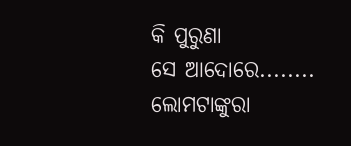କି ପୁରୁଣା
ସେ ଆଦୋରେ........
ଲୋମଟାଙ୍କୁରା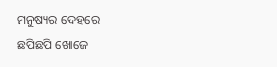ମନୁଷ୍ୟର ଦେହରେ
ଛପିଛପି ଖୋଜେ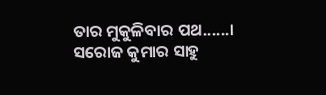ତାର ମୁକୁଳିବାର ପଥ......।
ସରୋଜ କୁମାର ସାହୁ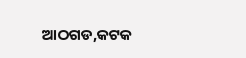ଆଠଗଡ,କଟକ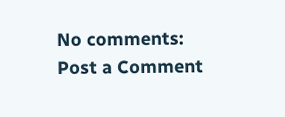No comments:
Post a Comment